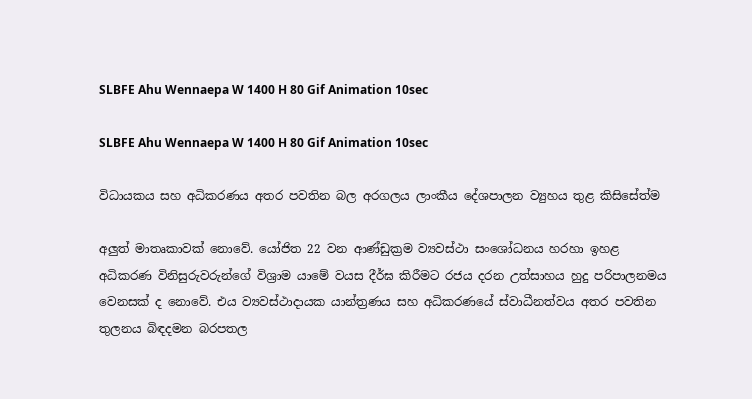SLBFE Ahu Wennaepa W 1400 H 80 Gif Animation 10sec

SLBFE Ahu Wennaepa W 1400 H 80 Gif Animation 10sec

විධායකය සහ අධිකරණය අතර පවතින බල අරගලය ලාංකීය දේශපාලන ව්‍යුහය තුළ කිසිසේත්ම

අලුත් මාතෘකාවක් නොවේ. යෝජිත 22 වන ආණ්ඩුක්‍රම ව්‍යවස්ථා සංශෝධනය හරහා ඉහළ අධිකරණ විනිසුරුවරුන්ගේ විශ්‍රාම යාමේ වයස දීර්ඝ කිරීමට රජය දරන උත්සාහය හුදු පරිපාලනමය වෙනසක් ද නොවේ. එය ව්‍යවස්ථාදායක යාන්ත්‍රණය සහ අධිකරණයේ ස්වාධීනත්වය අතර පවතින තුලනය බිඳදමන බරපතල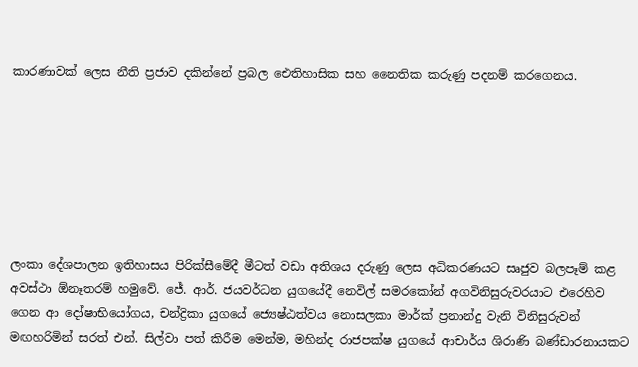කාරණාවක් ලෙස නීති ප්‍රජාව දකින්නේ ප්‍රබල ඓතිහාසික සහ නෛතික කරුණු පදනම් කරගෙනය.







ලංකා දේශපාලන ඉතිහාසය පිරික්සීමේදී මීටත් වඩා අතිශය දරුණු ලෙස අධිකරණයට සෘජුව බලපෑම් කළ අවස්ථා ඕනෑතරම් හමුවේ. ජේ. ආර්. ජයවර්ධන යුගයේදී නෙවිල් සමරකෝන් අගවිනිසුරුවරයාට එරෙහිව ගෙන ආ දෝෂාභියෝගය, චන්ද්‍රිකා යුගයේ ජ්‍යෙෂ්ඨත්වය නොසලකා මාර්ක් ප්‍රනාන්දු වැනි විනිසුරුවන් මඟහරිමින් සරත් එන්. සිල්වා පත් කිරීම මෙන්ම, මහින්ද රාජපක්ෂ යුගයේ ආචාර්ය ශිරාණි බණ්ඩාරනායකට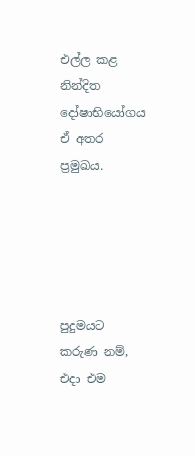එල්ල කළ නින්දිත දෝෂාභියෝගය ඒ අතර ප්‍රමුඛය.





පුදුමයට කරුණ නම්, එදා එම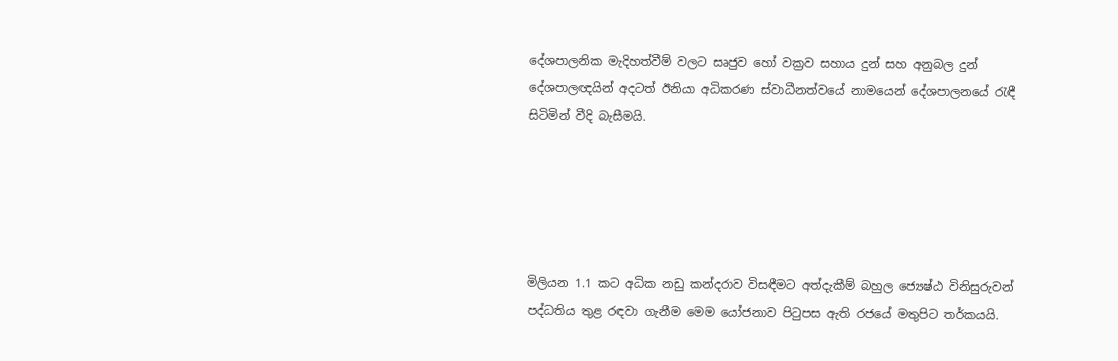දේශපාලනික මැදිහත්වීම් වලට සෘජුව හෝ වක්‍රව සහාය දුන් සහ අනුබල දුන් දේශපාලඥයින් අදටත් ඊනියා අධිකරණ ස්වාධීනත්වයේ නාමයෙන් දේශපාලනයේ රැඳී සිටිමින් වීදි බැසීමයි.





මිලියන 1.1 කට අධික නඩු කන්දරාව විසඳීමට අත්දැකීම් බහුල ජ්‍යෙෂ්ඨ විනිසුරුවන් පද්ධතිය තුළ රඳවා ගැනීම මෙම යෝජනාව පිටුපස ඇති රජයේ මතුපිට තර්කයයි.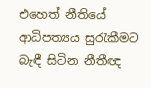එහෙත් නීතියේ ආධිපත්‍යය සුරැකීමට බැඳී සිටින නීතීඥ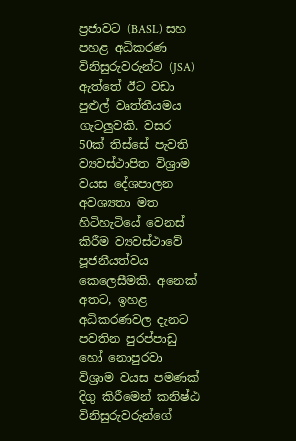ප්‍රජාවට (BASL) සහ පහළ අධිකරණ විනිසුරුවරුන්ට (JSA) ඇත්තේ ඊට වඩා පුළුල් වෘත්තීයමය ගැටලුවකි. වසර 50ක් තිස්සේ පැවති ව්‍යවස්ථාපිත විශ්‍රාම වයස දේශපාලන අවශ්‍යතා මත හිටිහැටියේ වෙනස් කිරීම ව්‍යවස්ථාවේ පූජනීයත්වය කෙලෙසීමකි. අනෙක් අතට, ඉහළ අධිකරණවල දැනට පවතින පුරප්පාඩු හෝ නොපුරවා විශ්‍රාම වයස පමණක් දිගු කිරීමෙන් කනිෂ්ඨ විනිසුරුවරුන්ගේ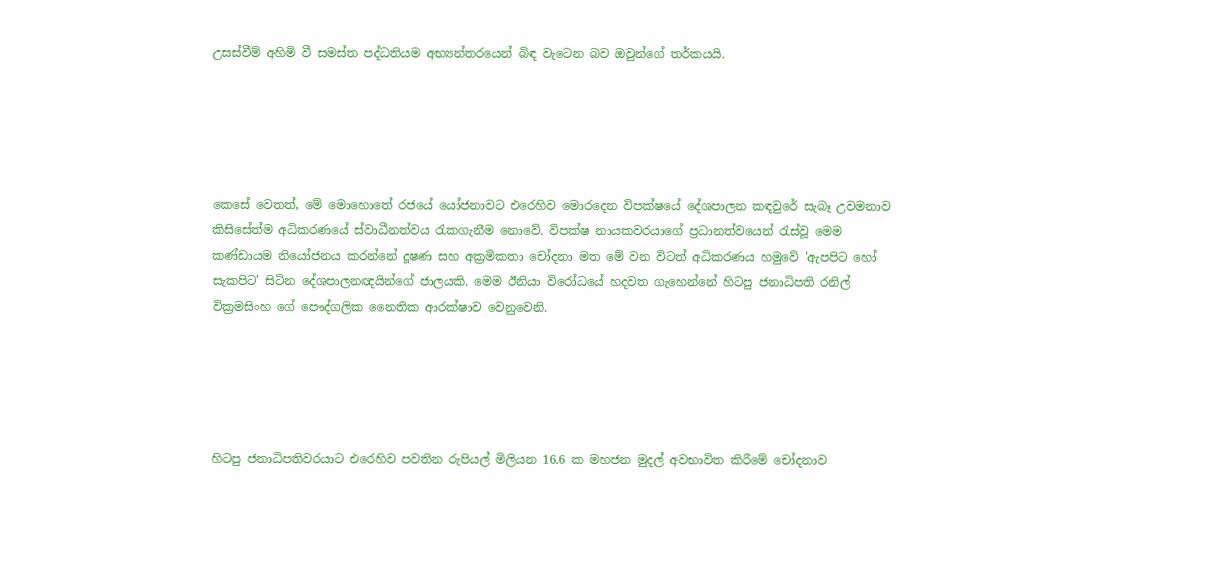උසස්වීම් අහිමි වී සමස්ත පද්ධතියම අභ්‍යන්තරයෙන් බිඳ වැටෙන බව ඔවුන්ගේ තර්කයයි.





කෙසේ වෙතත්, මේ මොහොතේ රජයේ යෝජනාවට එරෙහිව මොරදෙන විපක්ෂයේ දේශපාලන කඳවුරේ සැබෑ උවමනාව කිසිසේත්ම අධිකරණයේ ස්වාධීනත්වය රැකගැනීම නොවේ. විපක්ෂ නායකවරයාගේ ප්‍රධානත්වයෙන් රැස්වූ මෙම කණ්ඩායම නියෝජනය කරන්නේ දූෂණ සහ අක්‍රමිකතා චෝදනා මත මේ වන විටත් අධිකරණය හමුවේ 'ඇපපිට හෝ සැකපිට' සිටින දේශපාලනඥයින්ගේ ජාලයකි. මෙම ඊනියා විරෝධයේ හදවත ගැහෙන්නේ හිටපු ජනාධිපති රනිල් වික්‍රමසිංහ ගේ පෞද්ගලික නෛතික ආරක්ෂාව වෙනුවෙනි.





හිටපු ජනාධිපතිවරයාට එරෙහිව පවතින රුපියල් මිලියන 16.6 ක මහජන මුදල් අවභාවිත කිරීමේ චෝදනාව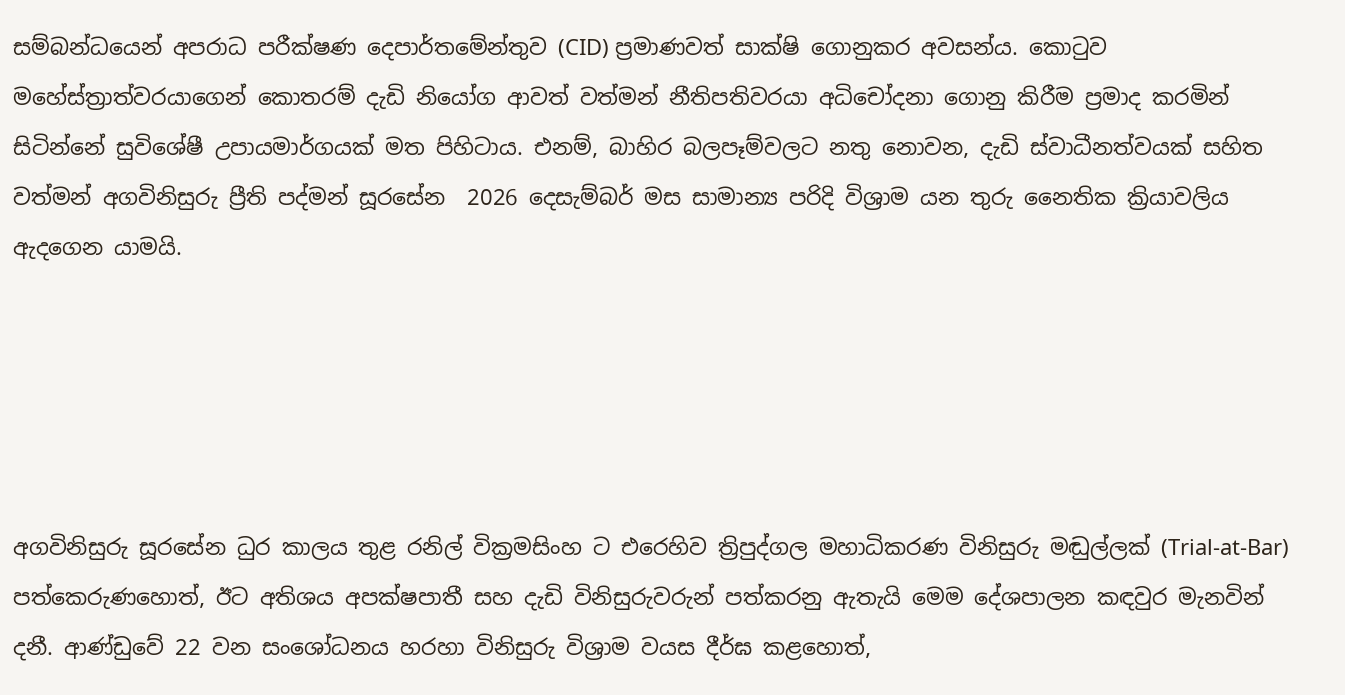සම්බන්ධයෙන් අපරාධ පරීක්ෂණ දෙපාර්තමේන්තුව (CID) ප්‍රමාණවත් සාක්ෂි ගොනුකර අවසන්ය. කොටුව මහේස්ත්‍රාත්වරයාගෙන් කොතරම් දැඩි නියෝග ආවත් වත්මන් නීතිපතිවරයා අධිචෝදනා ගොනු කිරීම ප්‍රමාද කරමින් සිටින්නේ සුවිශේෂී උපායමාර්ගයක් මත පිහිටාය. එනම්, බාහිර බලපෑම්වලට නතු නොවන, දැඩි ස්වාධීනත්වයක් සහිත වත්මන් අගවිනිසුරු ප්‍රීති පද්මන් සූරසේන  2026 දෙසැම්බර් මස සාමාන්‍ය පරිදි විශ්‍රාම යන තුරු නෛතික ක්‍රියාවලිය ඇදගෙන යාමයි.





අගවිනිසුරු සූරසේන ධුර කාලය තුළ රනිල් වික්‍රමසිංහ ට එරෙහිව ත්‍රිපුද්ගල මහාධිකරණ විනිසුරු මඬුල්ලක් (Trial-at-Bar) පත්කෙරුණහොත්, ඊට අතිශය අපක්ෂපාතී සහ දැඩි විනිසුරුවරුන් පත්කරනු ඇතැයි මෙම දේශපාලන කඳවුර මැනවින් දනී. ආණ්ඩුවේ 22 වන සංශෝධනය හරහා විනිසුරු විශ්‍රාම වයස දීර්ඝ කළහොත්,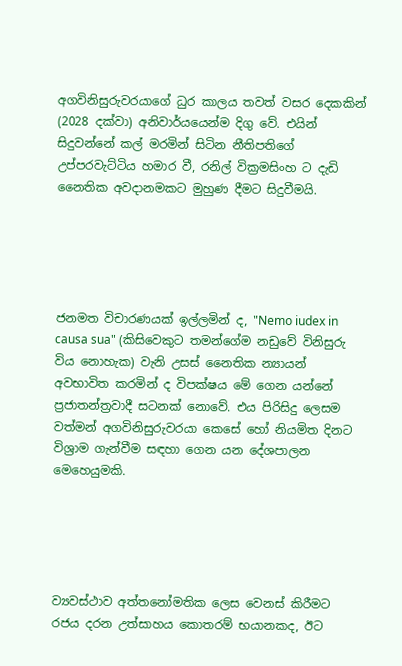අගවිනිසුරුවරයාගේ ධුර කාලය තවත් වසර දෙකකින් (2028 දක්වා) අනිවාර්යයෙන්ම දිගු වේ. එයින් සිදුවන්නේ කල් මරමින් සිටින නීතිපතිගේ උප්පරවැට්ටිය හමාර වී, රනිල් වික්‍රමසිංහ ට දැඩි නෛතික අවදානමකට මුහුණ දීමට සිදුවීමයි.





ජනමත විචාරණයක් ඉල්ලමින් ද, "Nemo iudex in causa sua" (කිසිවෙකුට තමන්ගේම නඩුවේ විනිසුරු විය නොහැක) වැනි උසස් නෛතික න්‍යායන් අවභාවිත කරමින් ද විපක්ෂය මේ ගෙන යන්නේ ප්‍රජාතන්ත්‍රවාදී සටනක් නොවේ. එය පිරිසිදු ලෙසම වත්මන් අගවිනිසුරුවරයා කෙසේ හෝ නියමිත දිනට විශ්‍රාම ගැන්වීම සඳහා ගෙන යන දේශපාලන මෙහෙයුමකි.





ව්‍යවස්ථාව අත්තනෝමතික ලෙස වෙනස් කිරීමට රජය දරන උත්සාහය කොතරම් භයානකද, ඊට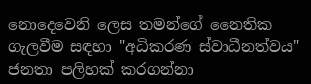නොදෙවෙනි ලෙස තමන්ගේ නෛතික ගැලවීම සඳහා "අධිකරණ ස්වාධීනත්වය" ජනතා පලිහක් කරගන්නා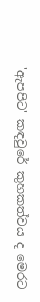'ඇපපිට' කඳවුරේ කුහකත්වය ද මෙරට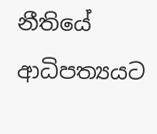නීතියේ ආධිපත්‍යයට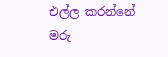එල්ල කරන්නේ මරු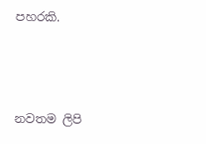පහරකි.



නවතම ලිපි